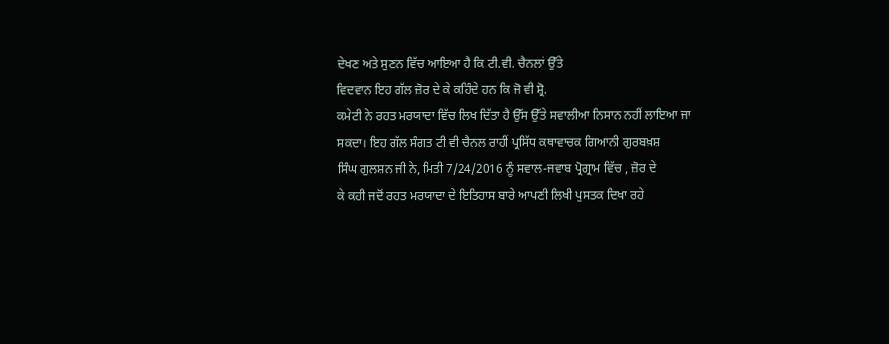ਦੇਖਣ ਅਤੇ ਸੁਣਨ ਵਿੱਚ ਆਇਆ ਹੈ ਕਿ ਟੀ.ਵੀ. ਚੈਨਲਾਂ ਉੱਤੇ
ਵਿਦਵਾਨ ਇਹ ਗੱਲ ਜ਼ੋਰ ਦੇ ਕੇ ਕਹਿੰਦੇ ਹਨ ਕਿ ਜੋ ਵੀ ਸ਼੍ਰੋ.
ਕਮੇਟੀ ਨੇ ਰਹਤ ਮਰਯਾਦਾ ਵਿੱਚ ਲਿਖ ਦਿੱਤਾ ਹੈ ਉੱਸ ਉੱਤੇ ਸਵਾਲੀਆ ਨਿਸਾਨ ਨਹੀਂ ਲਾਇਆ ਜਾ
ਸਕਦਾ। ਇਹ ਗੱਲ ਸੰਗਤ ਟੀ ਵੀ ਚੈਨਲ ਰਾਹੀਂ ਪ੍ਰਸਿੱਧ ਕਥਾਵਾਚਕ ਗਿਆਨੀ ਗੁਰਬਖ਼ਸ਼
ਸਿੰਘ ਗੁਲਸ਼ਨ ਜੀ ਨੇ, ਮਿਤੀ 7/24/2016 ਨੂੰ ਸਵਾਲ-ਜਵਾਬ ਪ੍ਰੋਗ੍ਰਾਮ ਵਿੱਚ , ਜ਼ੋਰ ਦੇ
ਕੇ ਕਹੀ ਜਦੋਂ ਰਹਤ ਮਰਯਾਦਾ ਦੇ ਇਤਿਹਾਸ ਬਾਰੇ ਆਪਣੀ ਲਿਖੀ ਪੁਸਤਕ ਦਿਖਾ ਰਹੇ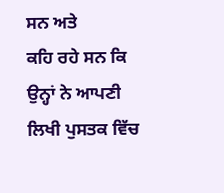ਸਨ ਅਤੇ
ਕਹਿ ਰਹੇ ਸਨ ਕਿ ਉਨ੍ਹਾਂ ਨੇ ਆਪਣੀ ਲਿਖੀ ਪੁਸਤਕ ਵਿੱਚ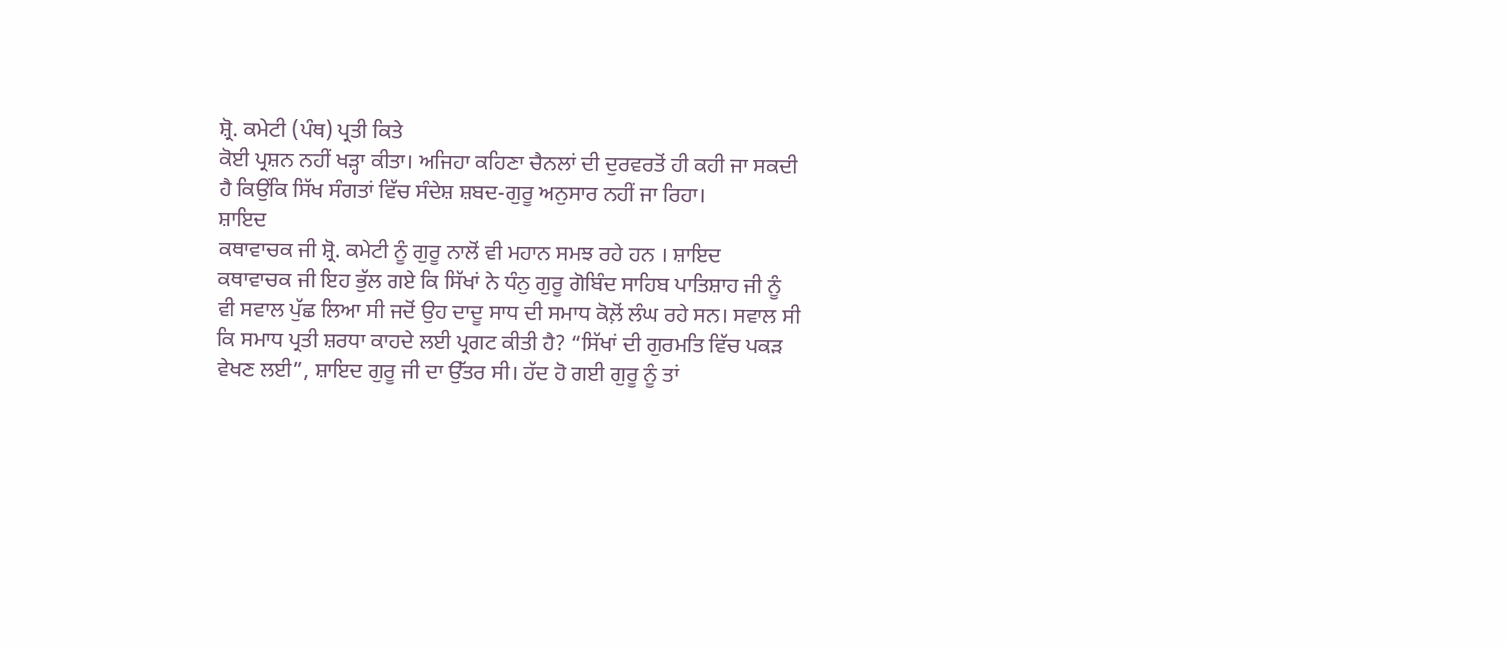ਸ਼੍ਰੋ. ਕਮੇਟੀ (ਪੰਥ) ਪ੍ਰਤੀ ਕਿਤੇ
ਕੋਈ ਪ੍ਰਸ਼ਨ ਨਹੀਂ ਖੜ੍ਹਾ ਕੀਤਾ। ਅਜਿਹਾ ਕਹਿਣਾ ਚੈਨਲਾਂ ਦੀ ਦੁਰਵਰਤੋਂ ਹੀ ਕਹੀ ਜਾ ਸਕਦੀ
ਹੈ ਕਿਉਂਕਿ ਸਿੱਖ ਸੰਗਤਾਂ ਵਿੱਚ ਸੰਦੇਸ਼ ਸ਼ਬਦ-ਗੁਰੂ ਅਨੁਸਾਰ ਨਹੀਂ ਜਾ ਰਿਹਾ।
ਸ਼ਾਇਦ
ਕਥਾਵਾਚਕ ਜੀ ਸ਼੍ਰੋ. ਕਮੇਟੀ ਨੂੰ ਗੁਰੂ ਨਾਲੋਂ ਵੀ ਮਹਾਨ ਸਮਝ ਰਹੇ ਹਨ । ਸ਼ਾਇਦ
ਕਥਾਵਾਚਕ ਜੀ ਇਹ ਭੁੱਲ ਗਏ ਕਿ ਸਿੱਖਾਂ ਨੇ ਧੰਨੁ ਗੁਰੂ ਗੋਬਿੰਦ ਸਾਹਿਬ ਪਾਤਿਸ਼ਾਹ ਜੀ ਨੂੰ
ਵੀ ਸਵਾਲ ਪੁੱਛ ਲਿਆ ਸੀ ਜਦੋਂ ਉਹ ਦਾਦੂ ਸਾਧ ਦੀ ਸਮਾਧ ਕੋਲ਼ੋਂ ਲੰਘ ਰਹੇ ਸਨ। ਸਵਾਲ ਸੀ
ਕਿ ਸਮਾਧ ਪ੍ਰਤੀ ਸ਼ਰਧਾ ਕਾਹਦੇ ਲਈ ਪ੍ਰਗਟ ਕੀਤੀ ਹੈ? “ਸਿੱਖਾਂ ਦੀ ਗੁਰਮਤਿ ਵਿੱਚ ਪਕੜ
ਵੇਖਣ ਲਈ”, ਸ਼ਾਇਦ ਗੁਰੂ ਜੀ ਦਾ ਉੱਤਰ ਸੀ। ਹੱਦ ਹੋ ਗਈ ਗੁਰੂ ਨੂੰ ਤਾਂ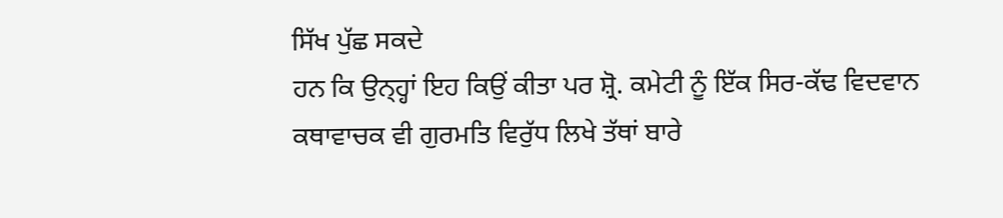ਸਿੱਖ ਪੁੱਛ ਸਕਦੇ
ਹਨ ਕਿ ਉਨ੍ਹ੍ਹਾਂ ਇਹ ਕਿਉਂ ਕੀਤਾ ਪਰ ਸ਼੍ਰੋ. ਕਮੇਟੀ ਨੂੰ ਇੱਕ ਸਿਰ-ਕੱਢ ਵਿਦਵਾਨ
ਕਥਾਵਾਚਕ ਵੀ ਗੁਰਮਤਿ ਵਿਰੁੱਧ ਲਿਖੇ ਤੱਥਾਂ ਬਾਰੇ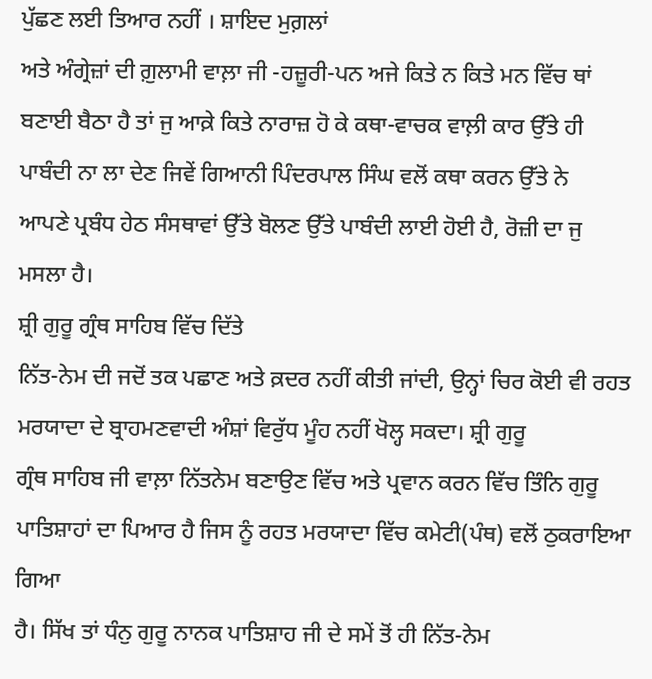ਪੁੱਛਣ ਲਈ ਤਿਆਰ ਨਹੀਂ । ਸ਼ਾਇਦ ਮੁਗ਼ਲਾਂ
ਅਤੇ ਅੰਗ੍ਰੇਜ਼ਾਂ ਦੀ ਗ਼ੁਲਾਮੀ ਵਾਲ਼ਾ ਜੀ -ਹਜ਼ੂਰੀ-ਪਨ ਅਜੇ ਕਿਤੇ ਨ ਕਿਤੇ ਮਨ ਵਿੱਚ ਥਾਂ
ਬਣਾਈ ਬੈਠਾ ਹੈ ਤਾਂ ਜੁ ਆਕ਼ੇ ਕਿਤੇ ਨਾਰਾਜ਼ ਹੋ ਕੇ ਕਥਾ-ਵਾਚਕ ਵਾਲ਼ੀ ਕਾਰ ਉੱਤੇ ਹੀ
ਪਾਬੰਦੀ ਨਾ ਲਾ ਦੇਣ ਜਿਵੇਂ ਗਿਆਨੀ ਪਿੰਦਰਪਾਲ ਸਿੰਘ ਵਲੋਂ ਕਥਾ ਕਰਨ ਉੱਤੇ ਨੇ
ਆਪਣੇ ਪ੍ਰਬੰਧ ਹੇਠ ਸੰਸਥਾਵਾਂ ਉੱਤੇ ਬੋਲਣ ਉੱਤੇ ਪਾਬੰਦੀ ਲਾਈ ਹੋਈ ਹੈ, ਰੋਜ਼ੀ ਦਾ ਜੁ
ਮਸਲਾ ਹੈ।
ਸ਼੍ਰੀ ਗੁਰੂ ਗ੍ਰੰਥ ਸਾਹਿਬ ਵਿੱਚ ਦਿੱਤੇ
ਨਿੱਤ-ਨੇਮ ਦੀ ਜਦੋਂ ਤਕ ਪਛਾਣ ਅਤੇ ਕ਼ਦਰ ਨਹੀਂ ਕੀਤੀ ਜਾਂਦੀ, ਉਨ੍ਹਾਂ ਚਿਰ ਕੋਈ ਵੀ ਰਹਤ
ਮਰਯਾਦਾ ਦੇ ਬ੍ਰਾਹਮਣਵਾਦੀ ਅੰਸ਼ਾਂ ਵਿਰੁੱਧ ਮੂੰਹ ਨਹੀਂ ਖੋਲ੍ਹ ਸਕਦਾ। ਸ਼੍ਰੀ ਗੁਰੂ
ਗ੍ਰੰਥ ਸਾਹਿਬ ਜੀ ਵਾਲ਼ਾ ਨਿੱਤਨੇਮ ਬਣਾਉਣ ਵਿੱਚ ਅਤੇ ਪ੍ਰਵਾਨ ਕਰਨ ਵਿੱਚ ਤਿੰਨਿ ਗੁਰੂ
ਪਾਤਿਸ਼ਾਹਾਂ ਦਾ ਪਿਆਰ ਹੈ ਜਿਸ ਨੂੰ ਰਹਤ ਮਰਯਾਦਾ ਵਿੱਚ ਕਮੇਟੀ(ਪੰਥ) ਵਲੋਂ ਠੁਕਰਾਇਆ ਗਿਆ
ਹੈ। ਸਿੱਖ ਤਾਂ ਧੰਨੁ ਗੁਰੂ ਨਾਨਕ ਪਾਤਿਸ਼ਾਹ ਜੀ ਦੇ ਸਮੇਂ ਤੋਂ ਹੀ ਨਿੱਤ-ਨੇਮ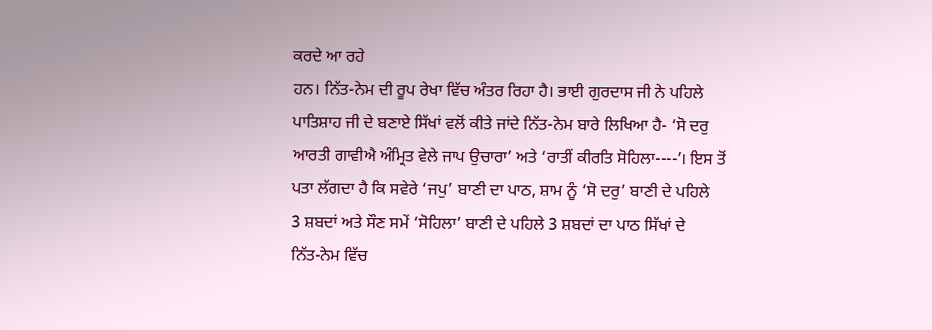ਕਰਦੇ ਆ ਰਹੇ
ਹਨ। ਨਿੱਤ-ਨੇਮ ਦੀ ਰੂਪ ਰੇਖਾ ਵਿੱਚ ਅੰਤਰ ਰਿਹਾ ਹੈ। ਭਾਈ ਗੁਰਦਾਸ ਜੀ ਨੇ ਪਹਿਲੇ
ਪਾਤਿਸ਼ਾਹ ਜੀ ਦੇ ਬਣਾਏ ਸਿੱਖਾਂ ਵਲੋਂ ਕੀਤੇ ਜਾਂਦੇ ਨਿੱਤ-ਨੇਮ ਬਾਰੇ ਲਿਖਿਆ ਹੈ- ‘ਸੋ ਦਰੁ
ਆਰਤੀ ਗਾਵੀਐ ਅੰਮ੍ਰਿਤ ਵੇਲੇ ਜਾਪ ਉਚਾਰਾ’ ਅਤੇ ‘ਰਾਤੀਂ ਕੀਰਤਿ ਸੋਹਿਲਾ----’। ਇਸ ਤੋਂ
ਪਤਾ ਲੱਗਦਾ ਹੈ ਕਿ ਸਵੇਰੇ ‘ਜਪੁ’ ਬਾਣੀ ਦਾ ਪਾਠ, ਸ਼ਾਮ ਨੂੰ ‘ਸੋ ਦਰੁ’ ਬਾਣੀ ਦੇ ਪਹਿਲੇ
3 ਸ਼ਬਦਾਂ ਅਤੇ ਸੌਣ ਸਮੇਂ ‘ਸੋਹਿਲਾ’ ਬਾਣੀ ਦੇ ਪਹਿਲੇ 3 ਸ਼ਬਦਾਂ ਦਾ ਪਾਠ ਸਿੱਖਾਂ ਦੇ
ਨਿੱਤ-ਨੇਮ ਵਿੱਚ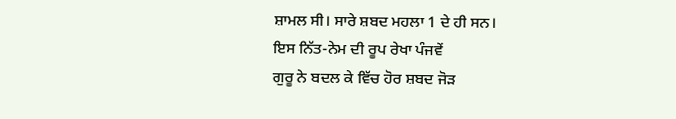ਸ਼ਾਮਲ ਸੀ। ਸਾਰੇ ਸ਼ਬਦ ਮਹਲਾ 1 ਦੇ ਹੀ ਸਨ।
ਇਸ ਨਿੱਤ-ਨੇਮ ਦੀ ਰੂਪ ਰੇਖਾ ਪੰਜਵੇਂ
ਗੁਰੂ ਨੇ ਬਦਲ ਕੇ ਵਿੱਚ ਹੋਰ ਸ਼ਬਦ ਜੋੜ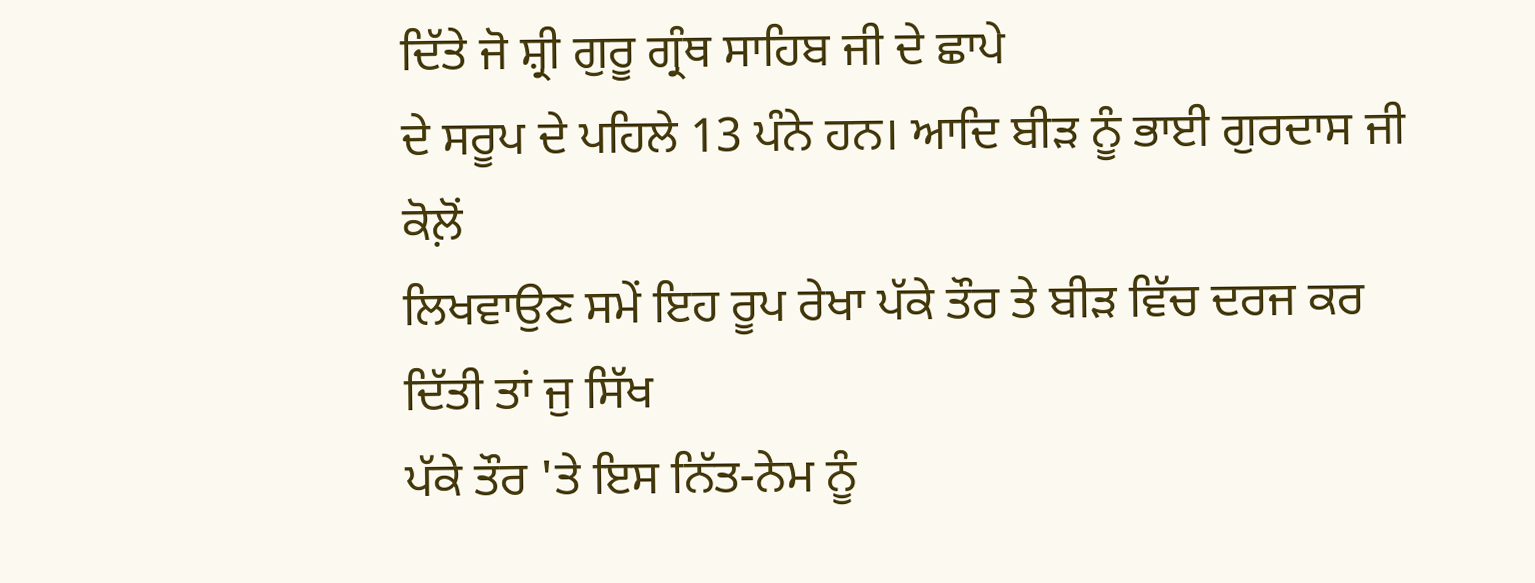ਦਿੱਤੇ ਜੋ ਸ਼੍ਰੀ ਗੁਰੂ ਗ੍ਰੰਥ ਸਾਹਿਬ ਜੀ ਦੇ ਛਾਪੇ
ਦੇ ਸਰੂਪ ਦੇ ਪਹਿਲੇ 13 ਪੰਨੇ ਹਨ। ਆਦਿ ਬੀੜ ਨੂੰ ਭਾਈ ਗੁਰਦਾਸ ਜੀ ਕੋਲ਼ੋਂ
ਲਿਖਵਾਉਣ ਸਮੇਂ ਇਹ ਰੂਪ ਰੇਖਾ ਪੱਕੇ ਤੌਰ ਤੇ ਬੀੜ ਵਿੱਚ ਦਰਜ ਕਰ ਦਿੱਤੀ ਤਾਂ ਜੁ ਸਿੱਖ
ਪੱਕੇ ਤੌਰ 'ਤੇ ਇਸ ਨਿੱਤ-ਨੇਮ ਨੂੰ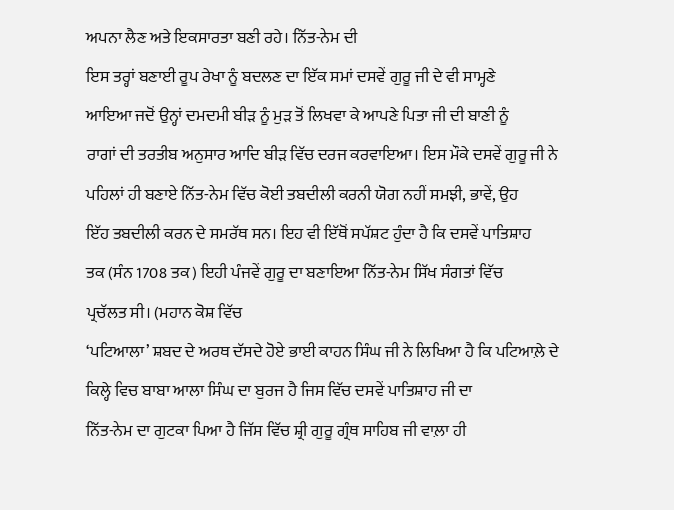ਅਪਨਾ ਲੈਣ ਅਤੇ ਇਕਸਾਰਤਾ ਬਣੀ ਰਹੇ। ਨਿੱਤ-ਨੇਮ ਦੀ
ਇਸ ਤਰ੍ਹਾਂ ਬਣਾਈ ਰੂਪ ਰੇਖਾ ਨੂੰ ਬਦਲਣ ਦਾ ਇੱਕ ਸਮਾਂ ਦਸਵੇਂ ਗੁਰੂ ਜੀ ਦੇ ਵੀ ਸਾਮ੍ਹਣੇ
ਆਇਆ ਜਦੋਂ ਉਨ੍ਹਾਂ ਦਮਦਮੀ ਬੀੜ ਨੂੰ ਮੁੜ ਤੋਂ ਲਿਖਵਾ ਕੇ ਆਪਣੇ ਪਿਤਾ ਜੀ ਦੀ ਬਾਣੀ ਨੂੰ
ਰਾਗਾਂ ਦੀ ਤਰਤੀਬ ਅਨੁਸਾਰ ਆਦਿ ਬੀੜ ਵਿੱਚ ਦਰਜ ਕਰਵਾਇਆ। ਇਸ ਮੌਕੇ ਦਸਵੇਂ ਗੁਰੂ ਜੀ ਨੇ
ਪਹਿਲਾਂ ਹੀ ਬਣਾਏ ਨਿੱਤ-ਨੇਮ ਵਿੱਚ ਕੋਈ ਤਬਦੀਲੀ ਕਰਨੀ ਯੋਗ ਨਹੀਂ ਸਮਝੀ, ਭਾਵੇਂ, ਉਹ
ਇੱਹ ਤਬਦੀਲੀ ਕਰਨ ਦੇ ਸਮਰੱਥ ਸਨ। ਇਹ ਵੀ ਇੱਥੋਂ ਸਪੱਸ਼ਟ ਹੁੰਦਾ ਹੈ ਕਿ ਦਸਵੇਂ ਪਾਤਿਸ਼ਾਹ
ਤਕ (ਸੰਨ 1708 ਤਕ) ਇਹੀ ਪੰਜਵੇਂ ਗੁਰੂ ਦਾ ਬਣਾਇਆ ਨਿੱਤ-ਨੇਮ ਸਿੱਖ ਸੰਗਤਾਂ ਵਿੱਚ
ਪ੍ਰਚੱਲਤ ਸੀ। (ਮਹਾਨ ਕੋਸ਼ ਵਿੱਚ
‘ਪਟਿਆਲਾ’ ਸ਼ਬਦ ਦੇ ਅਰਥ ਦੱਸਦੇ ਹੋਏ ਭਾਈ ਕਾਹਨ ਸਿੰਘ ਜੀ ਨੇ ਲਿਖਿਆ ਹੈ ਕਿ ਪਟਿਆਲ਼ੇ ਦੇ
ਕਿਲ੍ਹੇ ਵਿਚ ਬਾਬਾ ਆਲਾ ਸਿੰਘ ਦਾ ਬੁਰਜ ਹੈ ਜਿਸ ਵਿੱਚ ਦਸਵੇਂ ਪਾਤਿਸ਼ਾਹ ਜੀ ਦਾ
ਨਿੱਤ-ਨੇਮ ਦਾ ਗੁਟਕਾ ਪਿਆ ਹੈ ਜਿੱਸ ਵਿੱਚ ਸ਼੍ਰੀ ਗੁਰੂ ਗ੍ਰੰਥ ਸਾਹਿਬ ਜੀ ਵਾਲ਼ਾ ਹੀ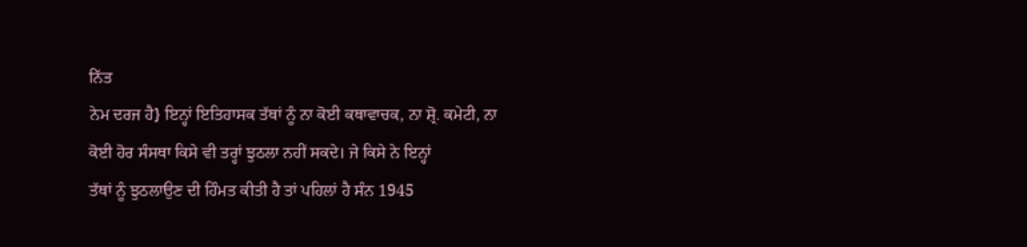ਨਿੱਤ
ਨੇਮ ਦਰਜ ਹੈ} ਇਨ੍ਹਾਂ ਇਤਿਹਾਸਕ ਤੱਥਾਂ ਨੂੰ ਨਾ ਕੋਈ ਕਥਾਵਾਚਕ, ਨਾ ਸ਼੍ਰੋ. ਕਮੇਟੀ, ਨਾ
ਕੋਈ ਹੋਰ ਸੰਸਥਾ ਕਿਸੇ ਵੀ ਤਰ੍ਹਾਂ ਝੁਠਲਾ ਨਹੀਂ ਸਕਦੇ। ਜੇ ਕਿਸੇ ਨੇ ਇਨ੍ਹਾਂ
ਤੱਥਾਂ ਨੂੰ ਝੁਠਲਾਉਣ ਦੀ ਹਿੰਮਤ ਕੀਤੀ ਹੈ ਤਾਂ ਪਹਿਲਾਂ ਹੈ ਸੰਨ 1945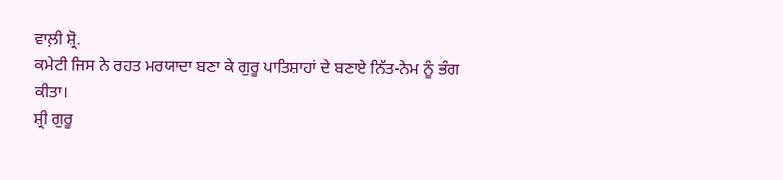ਵਾਲ਼ੀ ਸ਼੍ਰੋ.
ਕਮੇਟੀ ਜਿਸ ਨੇ ਰਹਤ ਮਰਯਾਦਾ ਬਣਾ ਕੇ ਗੁਰੂ ਪਾਤਿਸ਼ਾਹਾਂ ਦੇ ਬਣਾਏ ਨਿੱਤ-ਨੇਮ ਨੂੰ ਭੰਗ
ਕੀਤਾ।
ਸ਼੍ਰੀ ਗੁਰੂ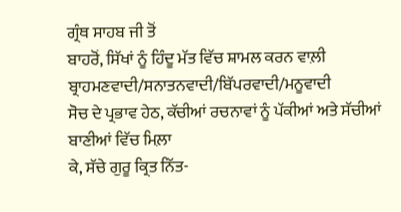ਗ੍ਰੰਥ ਸਾਹਬ ਜੀ ਤੋਂ
ਬਾਹਰੋਂ, ਸਿੱਖਾਂ ਨੂੰ ਹਿੰਦੂ ਮੱਤ ਵਿੱਚ ਸ਼ਾਮਲ ਕਰਨ ਵਾਲ਼ੀ ਬ੍ਰਾਹਮਣਵਾਦੀ/ਸਨਾਤਨਵਾਦੀ/ਬਿੱਪਰਵਾਦੀ/ਮਨੂਵਾਦੀ
ਸੋਚ ਦੇ ਪ੍ਰਭਾਵ ਹੇਠ, ਕੱਚੀਆਂ ਰਚਨਾਵਾਂ ਨੂੰ ਪੱਕੀਆਂ ਅਤੇ ਸੱਚੀਆਂ ਬਾਣੀਆਂ ਵਿੱਚ ਮਿਲ਼ਾ
ਕੇ, ਸੱਚੇ ਗੁਰੂ ਕ੍ਰਿਤ ਨਿੱਤ-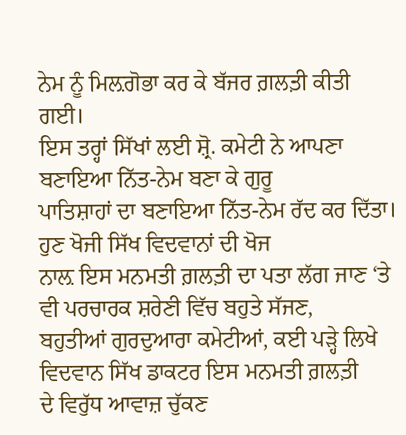ਨੇਮ ਨੂੰ ਮਿਲ਼ਗੋਭਾ ਕਰ ਕੇ ਬੱਜਰ ਗ਼ਲਤ਼ੀ ਕੀਤੀ ਗਈ।
ਇਸ ਤਰ੍ਹਾਂ ਸਿੱਖਾਂ ਲਈ ਸ਼੍ਰੋ. ਕਮੇਟੀ ਨੇ ਆਪਣਾ ਬਣਾਇਆ ਨਿੱਤ-ਨੇਮ ਬਣਾ ਕੇ ਗੁਰੂ
ਪਾਤਿਸ਼ਾਹਾਂ ਦਾ ਬਣਾਇਆ ਨਿੱਤ-ਨੇਮ ਰੱਦ ਕਰ ਦਿੱਤਾ। ਹੁਣ ਖੋਜੀ ਸਿੱਖ ਵਿਦਵਾਨਾਂ ਦੀ ਖੋਜ
ਨਾਲ਼ ਇਸ ਮਨਮਤੀ ਗ਼ਲਤ਼ੀ ਦਾ ਪਤਾ ਲੱਗ ਜਾਣ ‘ਤੇ ਵੀ ਪਰਚਾਰਕ ਸ਼ਰੇਣੀ ਵਿੱਚ ਬਹੁਤੇ ਸੱਜਣ,
ਬਹੁਤੀਆਂ ਗੁਰਦੁਆਰਾ ਕਮੇਟੀਆਂ, ਕਈ ਪੜ੍ਹੇ ਲਿਖੇ ਵਿਦਵਾਨ ਸਿੱਖ ਡਾਕਟਰ ਇਸ ਮਨਮਤੀ ਗ਼ਲਤ਼ੀ
ਦੇ ਵਿਰੁੱਧ ਆਵਾਜ਼ ਚੁੱਕਣ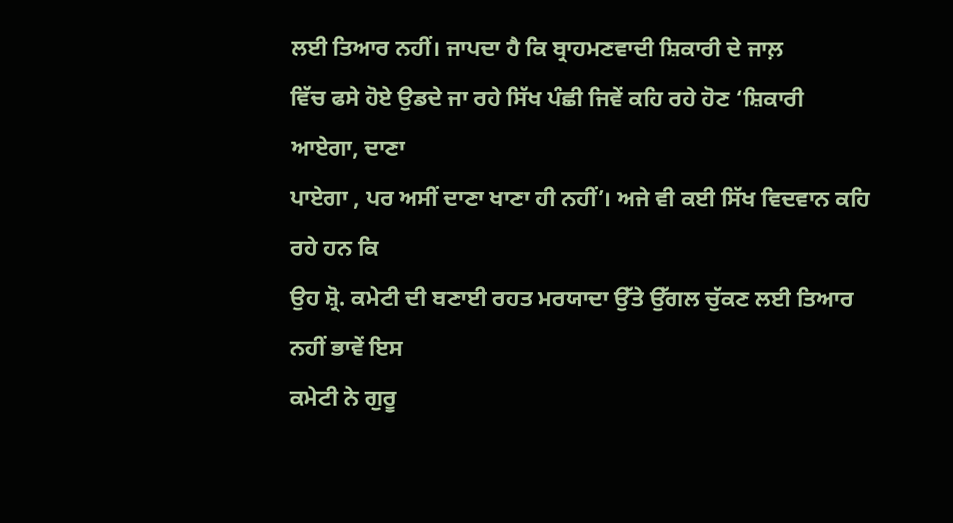ਲਈ ਤਿਆਰ ਨਹੀਂ। ਜਾਪਦਾ ਹੈ ਕਿ ਬ੍ਰਾਹਮਣਵਾਦੀ ਸ਼ਿਕਾਰੀ ਦੇ ਜਾਲ਼
ਵਿੱਚ ਫਸੇ ਹੋਏ ਉਡਦੇ ਜਾ ਰਹੇ ਸਿੱਖ ਪੰਛੀ ਜਿਵੇਂ ਕਹਿ ਰਹੇ ਹੋਣ ‘ਸ਼ਿਕਾਰੀ ਆਏਗਾ, ਦਾਣਾ
ਪਾਏਗਾ , ਪਰ ਅਸੀਂ ਦਾਣਾ ਖਾਣਾ ਹੀ ਨਹੀਂ’। ਅਜੇ ਵੀ ਕਈ ਸਿੱਖ ਵਿਦਵਾਨ ਕਹਿ ਰਹੇ ਹਨ ਕਿ
ਉਹ ਸ਼੍ਰੋ. ਕਮੇਟੀ ਦੀ ਬਣਾਈ ਰਹਤ ਮਰਯਾਦਾ ਉੱਤੇ ਉੱਗਲ ਚੁੱਕਣ ਲਈ ਤਿਆਰ ਨਹੀਂ ਭਾਵੇਂ ਇਸ
ਕਮੇਟੀ ਨੇ ਗੁਰੂ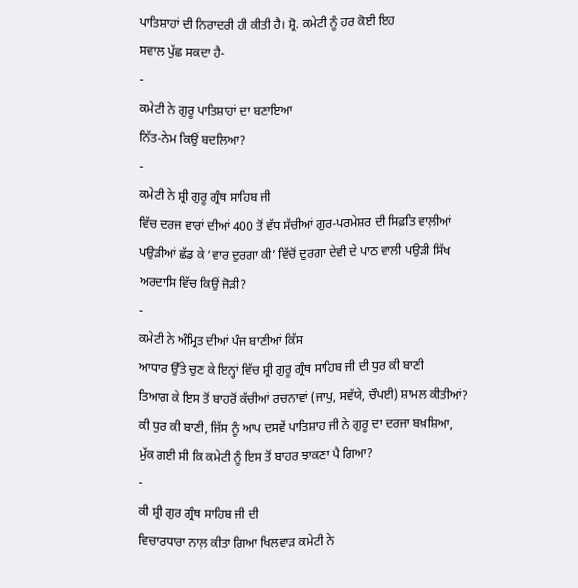ਪਾਤਿਸ਼ਾਹਾਂ ਦੀ ਨਿਰਾਦਰੀ ਹੀ ਕੀਤੀ ਹੈ। ਸ਼੍ਰੋ. ਕਮੇਟੀ ਨੂੰ ਹਰ ਕੋਈ ਇਹ
ਸਵਾਲ ਪੁੱਛ ਸਕਦਾ ਹੈ-
-
ਕਮੇਟੀ ਨੇ ਗੁਰੂ ਪਾਤਿਸ਼ਾਹਾਂ ਦਾ ਬਣਾਇਆ
ਨਿੱਤ-ਨੇਮ ਕਿਉਂ ਬਦਲਿਆ?
-
ਕਮੇਟੀ ਨੇ ਸ਼੍ਰੀ ਗੁਰੂ ਗ੍ਰੰਥ ਸਾਹਿਬ ਜੀ
ਵਿੱਚ ਦਰਜ ਵਾਰਾਂ ਦੀਆਂ 400 ਤੋਂ ਵੱਧ ਸੱਚੀਆਂ ਗੁਰ-ਪਰਮੇਸ਼ਰ ਦੀ ਸਿਫ਼ਤਿ ਵਾਲ਼ੀਆਂ
ਪਉੜੀਆਂ ਛੱਡ ਕੇ ‘ਵਾਰ ਦੁਰਗਾ ਕੀ’ ਵਿੱਚੋਂ ਦੁਰਗਾ ਦੇਵੀ ਦੇ ਪਾਠ ਵਾਲੀ ਪਉੜੀ ਸਿੱਖ
ਅਰਦਾਸਿ ਵਿੱਚ ਕਿਉਂ ਜੋੜੀ?
-
ਕਮੇਟੀ ਨੇ ਅੰਮ੍ਰਿਤ ਦੀਆਂ ਪੰਜ ਬਾਣੀਆਂ ਕਿੱਸ
ਆਧਾਰ ਉੱਤੇ ਚੁਣ ਕੇ ਇਨ੍ਹਾਂ ਵਿੱਚ ਸ਼੍ਰੀ ਗੁਰੂ ਗ੍ਰੰਥ ਸਾਹਿਬ ਜੀ ਦੀ ਧੁਰ ਕੀ ਬਾਣੀ
ਤਿਆਗ ਕੇ ਇਸ ਤੋਂ ਬਾਹਰੋਂ ਕੱਚੀਆਂ ਰਚਨਾਵਾਂ (ਜਾਪੁ, ਸਵੱਯੇ, ਚੌਪਈ) ਸ਼ਾਮਲ ਕੀਤੀਆਂ?
ਕੀ ਧੁਰ ਕੀ ਬਾਣੀ, ਜਿੱਸ ਨੂੰ ਆਪ ਦਸਵੇਂ ਪਾਤਿਸ਼ਾਹ ਜੀ ਨੇ ਗੁਰੂ ਦਾ ਦਰਜਾ ਬਖ਼ਸ਼ਿਆ,
ਮੁੱਕ ਗਈ ਸੀ ਕਿ ਕਮੇਟੀ ਨੂੰ ਇਸ ਤੋਂ ਬਾਹਰ ਝਾਕਣਾ ਪੈ ਗਿਆ?
-
ਕੀ ਸ਼੍ਰੀ ਗੁਰ ਗ੍ਰੰਥ ਸਾਹਿਬ ਜੀ ਦੀ
ਵਿਚਾਰਧਾਰਾ ਨਾਲ਼ ਕੀਤਾ ਗਿਆ ਖਿਲਵਾੜ ਕਮੇਟੀ ਨੇ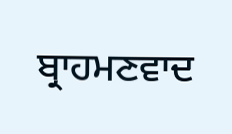ਬ੍ਰਾਹਮਣਵਾਦ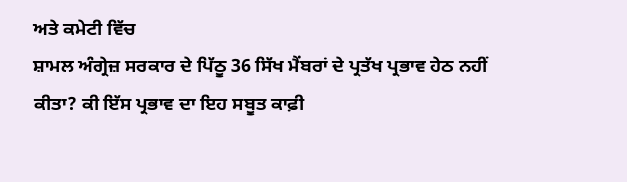ਅਤੇ ਕਮੇਟੀ ਵਿੱਚ
ਸ਼ਾਮਲ ਅੰਗ੍ਰੇਜ਼ ਸਰਕਾਰ ਦੇ ਪਿੱਠੂ 36 ਸਿੱਖ ਮੈਂਬਰਾਂ ਦੇ ਪ੍ਰਤੱਖ ਪ੍ਰਭਾਵ ਹੇਠ ਨਹੀਂ
ਕੀਤਾ? ਕੀ ਇੱਸ ਪ੍ਰਭਾਵ ਦਾ ਇਹ ਸਬੂਤ ਕਾਫ਼ੀ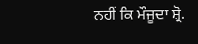ਨਹੀਂ ਕਿ ਮੌਜੂਦਾ ਸ਼੍ਰੋ.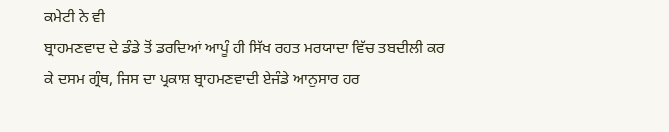ਕਮੇਟੀ ਨੇ ਵੀ
ਬ੍ਰਾਹਮਣਵਾਦ ਦੇ ਡੰਡੇ ਤੋਂ ਡਰਦਿਆਂ ਆਪੂੰ ਹੀ ਸਿੱਖ ਰਹਤ ਮਰਯਾਦਾ ਵਿੱਚ ਤਬਦੀਲੀ ਕਰ
ਕੇ ਦਸਮ ਗ੍ਰੰਥ, ਜਿਸ ਦਾ ਪ੍ਰਕਾਸ਼ ਬ੍ਰਾਹਮਣਵਾਦੀ ਏਜੰਡੇ ਆਨੁਸਾਰ ਹਰ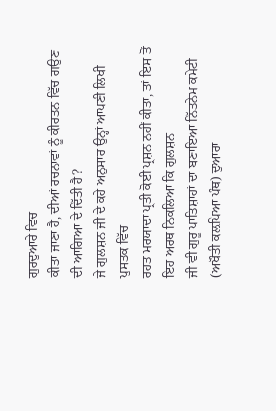ਗੁਰਦੁਆਰੇ ਵਿਚ
ਕੀਤਾ ਜਾਣਾ ਹੈ, ਦੀਆਂ ਰਚਨਾਵਾਂ ਨੂੰ ਕੀਰਤਨ ਵਿੱਚ ਗਉਣ ਦੀ ਆਗਿਆ ਦੇ ਦਿੱਤੀ ਹੈ?
ਜੇ ਗੁਲਸ਼ਨ ਜੀ ਦੇ ਕਹੇ ਅਨੁਸਾਰ ਉਨ੍ਹਾਂ ਆਪਣੀ ਲਿਖੀ ਪੁਸਤਕ ਵਿੱਚ
ਰਹਤ ਮਰਯਾਦਾ ਪ੍ਰਤੀ ਕੋਈ ਪ੍ਰਸ਼ਨ ਨਹੀਂ ਕੀਤਾ, ਤਾਂ ਇਸ ਤੋਂ ਇਹ ਅਰਥ ਨਿਕਲਿਆ ਕਿ ਗੁਲਸ਼ਨ
ਜੀ ਵੀ ਗੁਰੂ ਪਾਤਿਸ਼ਾਹਾਂ ਦਾ ਬਣਾਇਆ ਨਿੱਤਨੇਮ ਕਮੇਟੀ (ਅਖੌਤੀ ਕਲ਼ਪਿਆ ਪੰਥ) ਦੁਆਰਾ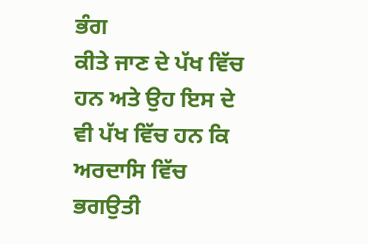ਭੰਗ
ਕੀਤੇ ਜਾਣ ਦੇ ਪੱਖ ਵਿੱਚ ਹਨ ਅਤੇ ਉਹ ਇਸ ਦੇ ਵੀ ਪੱਖ ਵਿੱਚ ਹਨ ਕਿ ਅਰਦਾਸਿ ਵਿੱਚ ਭਗਉਤੀ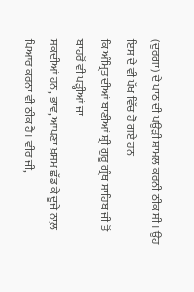(ਦੁਰਗਾ) ਦੇ ਪਾਠ ਦੀ ਪਉੜੀ ਸ਼ਾਮਲ ਕਰਨੀ ਠੀਕ ਸੀ। ਉਹ ਇਸ ਦੇ ਵੀ ਪੱਖ ਵਿੱਚ ਹੋ ਗਏ ਹਨ
ਕਿ ਅੰਮ੍ਰਿਤ ਦੀਆਂ ਬਾਣੀਆਂ ਸ਼੍ਰੀ ਗੁਰੂ ਗ੍ਰੰਥ ਸਾਹਿਬ ਜੀ ਤੋਂ ਬਾਹਰੋਂ ਵੀ ਪੜ੍ਹੀਆਂ ਜਾ
ਸਕਦੀਆਂ ਹਨ, ਭਾਵ, ਆਪਣਾ ਖ਼ਸਮ ਛੱਡ ਕੇ ਦੂਜੇ ਨਾਲ਼ ਪਿਆਰ ਕਰਨਾ ਵੀ ਠੀਕ ਹੈ। ਵੀਰ ਜੀ,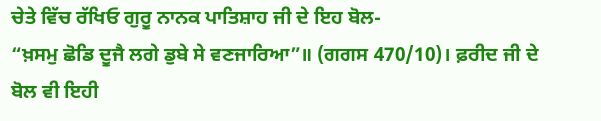ਚੇਤੇ ਵਿੱਚ ਰੱਖਿਓ ਗੁਰੂ ਨਾਨਕ ਪਾਤਿਸ਼ਾਹ ਜੀ ਦੇ ਇਹ ਬੋਲ-
“ਖ਼ਸਮੁ ਛੋਡਿ ਦੂਜੈ ਲਗੇ ਡੁਬੇ ਸੇ ਵਣਜਾਰਿਆ”॥ (ਗਗਸ 470/10)। ਫ਼ਰੀਦ ਜੀ ਦੇ
ਬੋਲ ਵੀ ਇਹੀ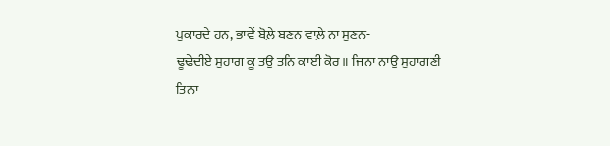ਪੁਕਾਰਦੇ ਹਨ, ਭਾਵੇਂ ਬੋਲ਼ੇ ਬਣਨ ਵਾਲ਼ੇ ਨਾ ਸੁਣਨ-
ਢੂਢੇਦੀਏ ਸੁਹਾਗ ਕੂ ਤਉ ਤਨਿ ਕਾਈ ਕੋਰ॥ ਜਿਨਾ ਨਾਉ ਸੁਹਾਗਣੀ
ਤਿਨਾ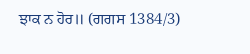ਝਾਕ ਨ ਹੋਰ॥ (ਗਗਸ 1384/3)